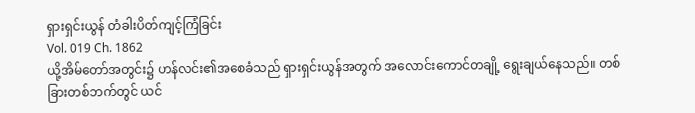ရှားရှင်းယွန် တံခါးပိတ်ကျင့်ကြံခြင်း
Vol. 019 Ch. 1862
ယို့အိမ်တော်အတွင်း၌ ဟန်လင်း၏အစေခံသည် ရှားရှင်းယွန်အတွက် အလောင်းကောင်တချို့ ရွေးချယ်နေသည်။ တစ်ခြားတစ်ဘက်တွင် ယင်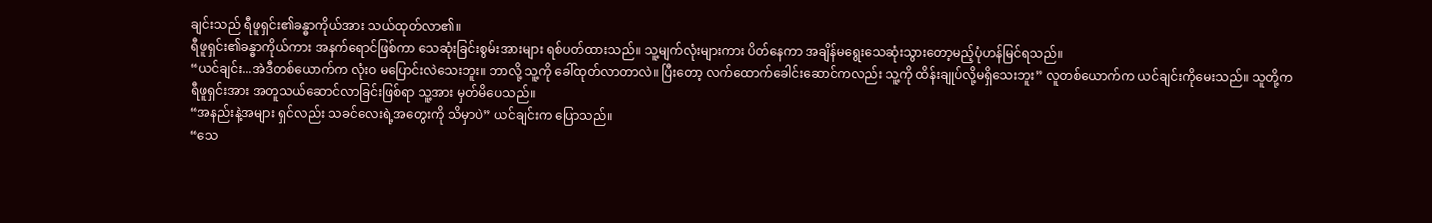ချင်းသည် ရီဖူရှင်း၏ခန္ဓာကိုယ်အား သယ်ထုတ်လာ၏။
ရီဖူရှင်း၏ခန္ဓာကိုယ်ကား အနက်ရောင်ဖြစ်ကာ သေဆုံးခြင်းစွမ်းအားများ ရစ်ပတ်ထားသည်။ သူ့မျက်လုံးများကား ပိတ်နေကာ အချိန်မရွေးသေဆုံးသွားတော့မည့်ပုံဟန်မြင်ရသည်။
“ယင်ချင်း...အဲဒီတစ်ယောက်က လုံးဝ မပြောင်းလဲသေးဘူး။ ဘာလို့ သူ့ကို ခေါ်ထုတ်လာတာလဲ။ ပြီးတော့ လက်ထောက်ခေါင်းဆောင်ကလည်း သူ့ကို ထိန်းချုပ်လို့မရှိသေးဘူး” လူတစ်ယောက်က ယင်ချင်းကိုမေးသည်။ သူတို့က ရီဖူရှင်းအား အတူသယ်ဆောင်လာခြင်းဖြစ်ရာ သူ့အား မှတ်မိပေသည်။
“အနည်းနဲ့အများ ရှင်လည်း သခင်လေးရဲ့အတွေးကို သိမှာပဲ” ယင်ချင်းက ပြောသည်။
“သေ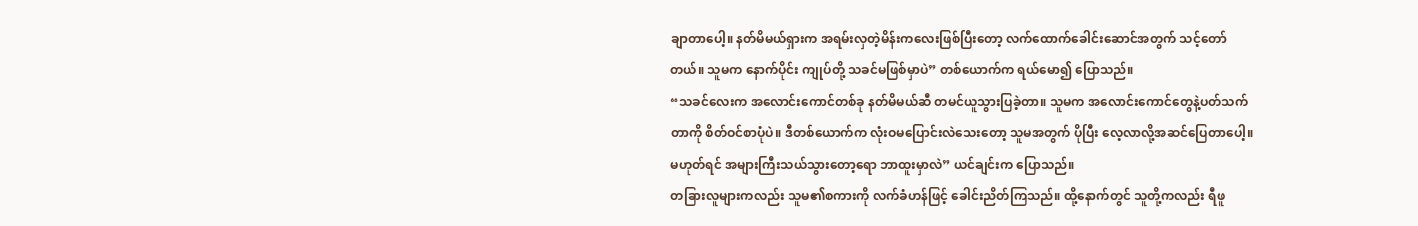ချာတာပေါ့။ နတ်မိမယ်ရှားက အရမ်းလှတဲ့မိန်းကလေးဖြစ်ပြီးတော့ လက်ထောက်ခေါင်းဆောင်အတွက် သင့်တော်တယ်။ သူမက နောက်ပိုင်း ကျုပ်တို့ သခင်မဖြစ်မှာပဲ” တစ်ယောက်က ရယ်မော၍ ပြောသည်။
“သခင်လေးက အလောင်းကောင်တစ်ခု နတ်မိမယ်ဆီ တမင်ယူသွားပြခဲ့တာ။ သူမက အလောင်းကောင်တွေနဲ့ပတ်သက်တာကို စိတ်ဝင်စာပုံပဲ။ ဒီတစ်ယောက်က လုံးဝမပြောင်းလဲသေးတော့ သူမအတွက် ပိုပြီး လေ့လာလို့အဆင်ပြေတာပေါ့။ မဟုတ်ရင် အများကြီးသယ်သွားတော့ရော ဘာထူးမှာလဲ” ယင်ချင်းက ပြောသည်။
တခြားလူများကလည်း သူမ၏စကားကို လက်ခံဟန်ဖြင့် ခေါင်းညိတ်ကြသည်။ ထို့နောက်တွင် သူတို့ကလည်း ရီဖူ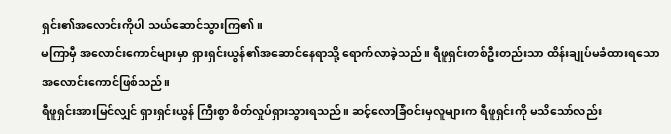ရှင်း၏အလောင်းကိုပါ သယ်ဆောင်သွားကြ၏။
မကြာမှီ အလောင်းကောင်များမှာ ရှားရှင်းယွန်၏အဆောင်နေရာသို့ ရောက်လာခဲ့သည်။ ရီဖူရှင်းတစ်ဦးတည်းသာ ထိန်းချုပ်မခံထားရသော အလောင်းကောင်ဖြစ်သည်။
ရီဖူရှင်းအားမြင်လျှင် ရှားရှင်းယွန် ကြီးစွာ စိတ်လှုပ်ရှားသွားရသည်။ ဆင့်လောခြံဝင်းမှလူများက ရီဖူရှင်းကို မသိသော်လည်း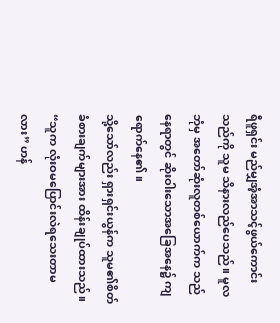ရီဖူရှင်း မည်မျှအံ့အာသင့်ဖွယ်ကောင်းသည်ကို သူမ သိနားလည်ပေသည်။ မူလဘုံမှ အတော်ဆုံးလူတစ်ယောက်က သည်နေရာတွင် ဆိုးဝါးသောအခြေအနေ၌ ကျရောက်နေ၏။
သို့သော်လည်း ရှားရှင်းယွန်က သူမ၏စိတ်ခံစားချက်များအား ထိန်းချုပ်ထားသည်။
“သူက လုံးဝမပြောင်းလဲရသေးတာမလား” ဟန်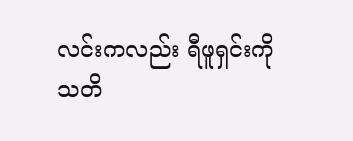လင်းကလည်း ရီဖူရှင်းကို သတိ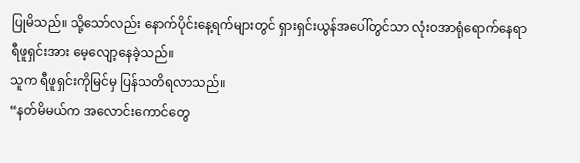ပြုမိသည်။ သို့သော်လည်း နောက်ပိုင်းနေ့ရက်များတွင် ရှားရှင်းယွန်အပေါ်တွင်သာ လုံးဝအာရုံရောက်နေရာ ရီဖူရှင်းအား မေ့လျော့နေခဲ့သည်။
သူက ရီဖူရှင်းကိုမြင်မှ ပြန်သတိရလာသည်။
“နတ်မိမယ်က အလောင်းကောင်တွေ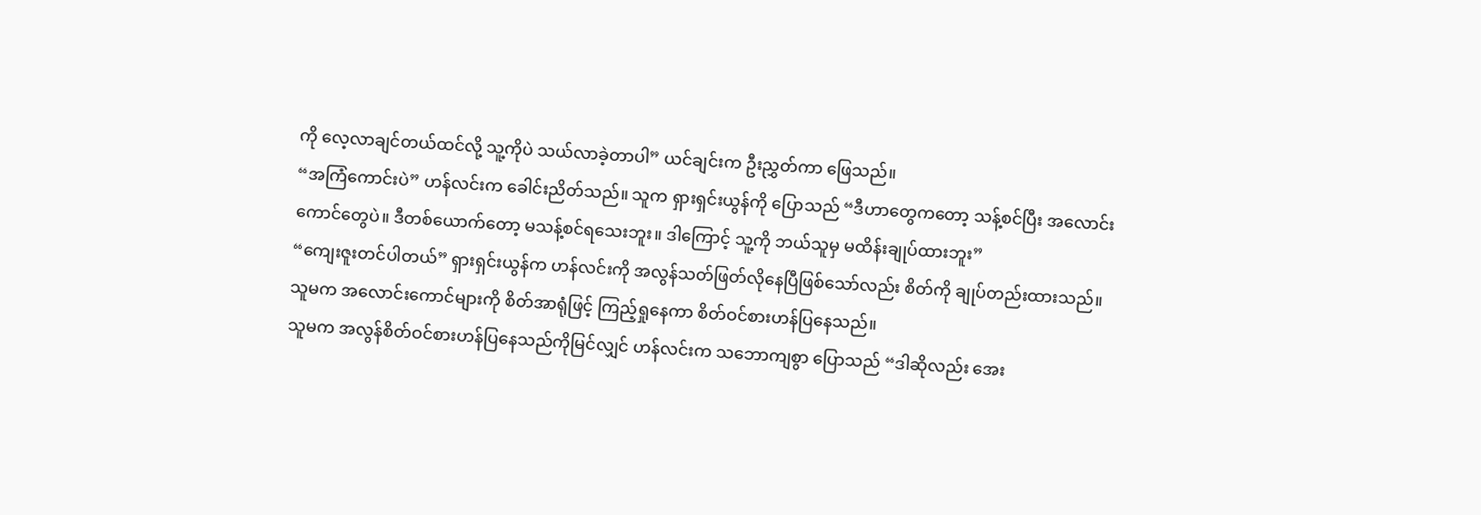ကို လေ့လာချင်တယ်ထင်လို့ သူ့ကိုပဲ သယ်လာခဲ့တာပါ” ယင်ချင်းက ဦးညွှတ်ကာ ဖြေသည်။
“အကြံကောင်းပဲ” ဟန်လင်းက ခေါင်းညိတ်သည်။ သူက ရှားရှင်းယွန်ကို ပြောသည် “ဒီဟာတွေကတော့ သန့်စင်ပြီး အလောင်းကောင်တွေပဲ။ ဒီတစ်ယောက်တော့ မသန့်စင်ရသေးဘူး။ ဒါကြောင့် သူ့ကို ဘယ်သူမှ မထိန်းချုပ်ထားဘူး”
“ကျေးဇူးတင်ပါတယ်” ရှားရှင်းယွန်က ဟန်လင်းကို အလွန်သတ်ဖြတ်လိုနေပြီဖြစ်သော်လည်း စိတ်ကို ချုပ်တည်းထားသည်။
သူမက အလောင်းကောင်များကို စိတ်အာရုံဖြင့် ကြည့်ရှုနေကာ စိတ်ဝင်စားဟန်ပြနေသည်။
သူမက အလွန်စိတ်ဝင်စားဟန်ပြနေသည်ကိုမြင်လျှင် ဟန်လင်းက သဘောကျစွာ ပြောသည် “ဒါဆိုလည်း အေး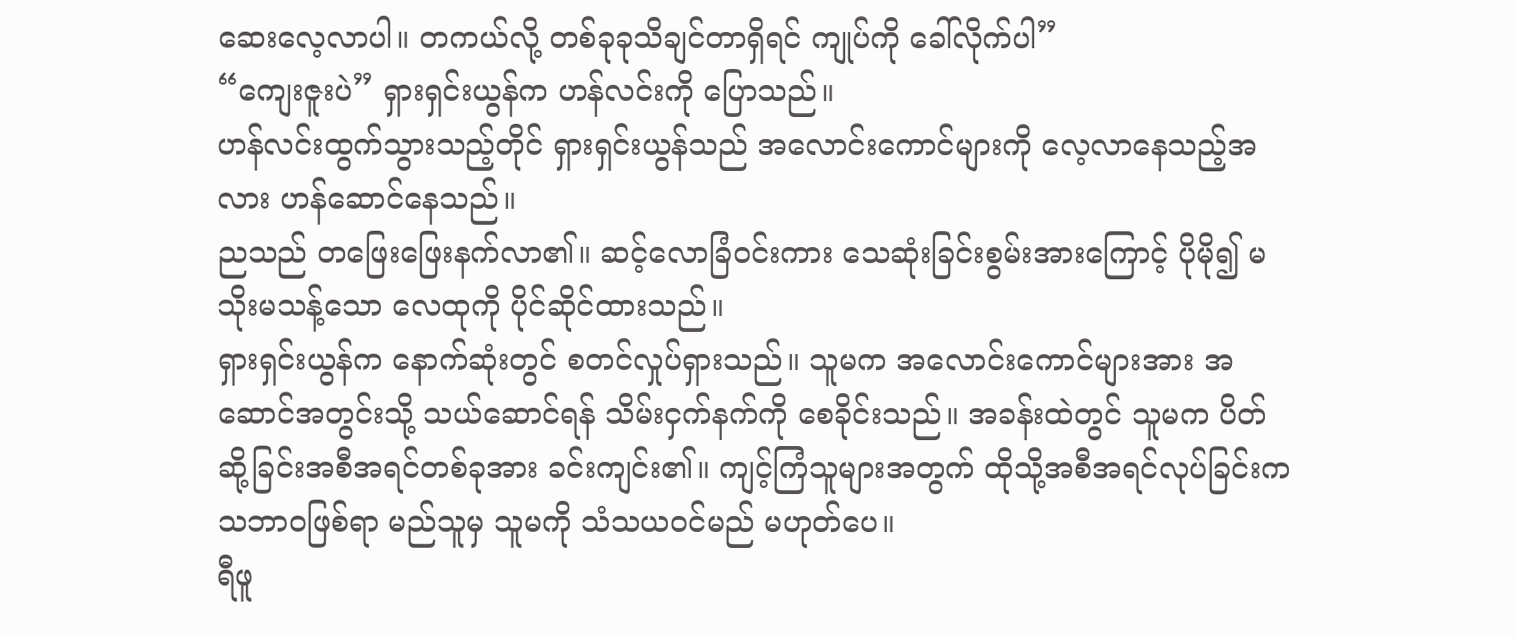ဆေးလေ့လာပါ။ တကယ်လို့ တစ်ခုခုသိချင်တာရှိရင် ကျုပ်ကို ခေါ်လိုက်ပါ”
“ကျေးဇူးပဲ” ရှားရှင်းယွန်က ဟန်လင်းကို ပြောသည်။
ဟန်လင်းထွက်သွားသည့်တိုင် ရှားရှင်းယွန်သည် အလောင်းကောင်များကို လေ့လာနေသည့်အလား ဟန်ဆောင်နေသည်။
ညသည် တဖြေးဖြေးနက်လာ၏။ ဆင့်လောခြံဝင်းကား သေဆုံးခြင်းစွမ်းအားကြောင့် ပိုမို၍ မသိုးမသန့်သော လေထုကို ပိုင်ဆိုင်ထားသည်။
ရှားရှင်းယွန်က နောက်ဆုံးတွင် စတင်လှုပ်ရှားသည်။ သူမက အလောင်းကောင်များအား အဆောင်အတွင်းသို့ သယ်ဆောင်ရန် သိမ်းငှက်နက်ကို စေခိုင်းသည်။ အခန်းထဲတွင် သူမက ပိတ်ဆို့ခြင်းအစီအရင်တစ်ခုအား ခင်းကျင်း၏။ ကျင့်ကြံသူများအတွက် ထိုသို့အစီအရင်လုပ်ခြင်းက သဘာဝဖြစ်ရာ မည်သူမှ သူမကို သံသယဝင်မည် မဟုတ်ပေ။
ရီဖူ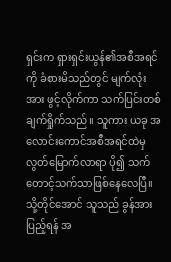ရှင်းက ရှားရှင်းယွန်၏အစီအရင်ကို ခံစားမိသည်တွင် မျက်လုံးအား ဖွင့်လိုက်ကာ သက်ပြင်းတစ်ချက်ရှိုက်သည်။ သူကား ယခု အလောင်းကောင်အစီအရင်ထဲမှ လွတ်မြောက်လာရာ ပို၍ သက်တောင့်သက်သာဖြစ်နေလေပြီ။
သို့တိုင်အောင် သူသည် ခွန်အားပြည့်ရန် အ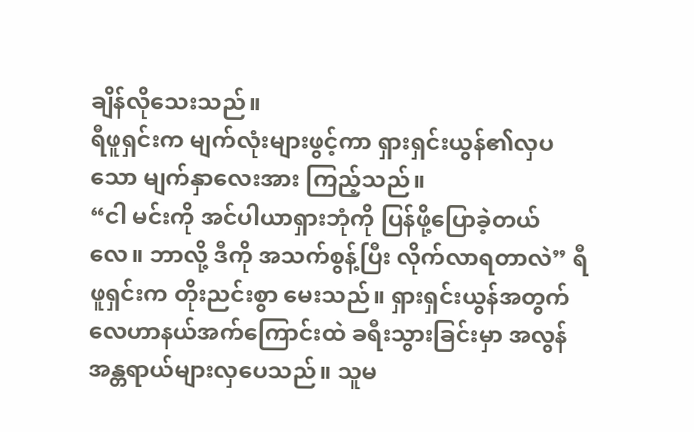ချိန်လိုသေးသည်။
ရီဖူရှင်းက မျက်လုံးများဖွင့်ကာ ရှားရှင်းယွန်၏လှပသော မျက်နှာလေးအား ကြည့်သည်။
“ငါ မင်းကို အင်ပါယာရှားဘုံကို ပြန်ဖို့ပြောခဲ့တယ်လေ။ ဘာလို့ ဒီကို အသက်စွန့်ပြီး လိုက်လာရတာလဲ” ရီဖူရှင်းက တိုးညင်းစွာ မေးသည်။ ရှားရှင်းယွန်အတွက် လေဟာနယ်အက်ကြောင်းထဲ ခရီးသွားခြင်းမှာ အလွန်အန္တရာယ်များလှပေသည်။ သူမ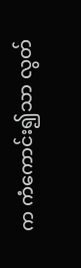က ကံကောင်း၍သာ လွတ်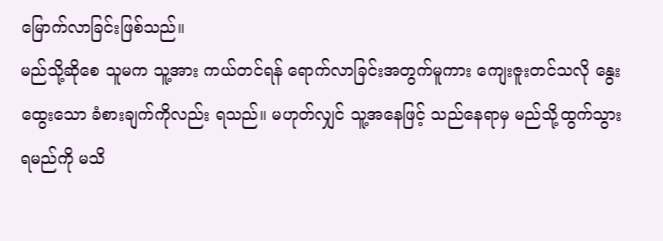မြောက်လာခြင်းဖြစ်သည်။
မည်သို့ဆိုစေ သူမက သူ့အား ကယ်တင်ရန် ရောက်လာခြင်းအတွက်မူကား ကျေးဇူးတင်သလို နွေးထွေးသော ခံစားချက်ကိုလည်း ရသည်။ မဟုတ်လျှင် သူ့အနေဖြင့် သည်နေရာမှ မည်သို့ထွက်သွားရမည်ကို မသိ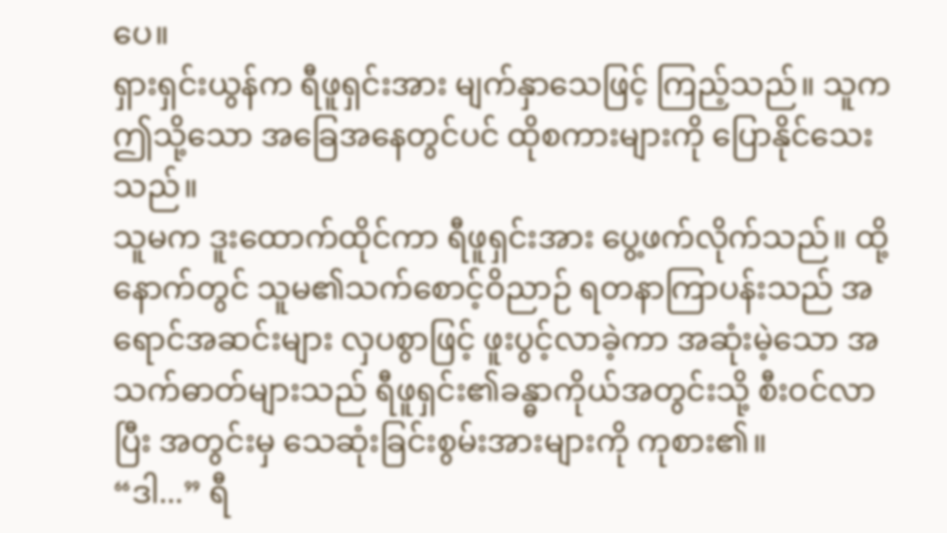ပေ။
ရှားရှင်းယွန်က ရီဖူရှင်းအား မျက်နှာသေဖြင့် ကြည့်သည်။ သူက ဤသို့သော အခြေအနေတွင်ပင် ထိုစကားများကို ပြောနိုင်သေးသည်။
သူမက ဒူးထောက်ထိုင်ကာ ရီဖူရှင်းအား ပွေ့ဖက်လိုက်သည်။ ထို့နောက်တွင် သူမ၏သက်စောင့်ဝိညာဉ် ရတနာကြာပန်းသည် အရောင်အဆင်းများ လှပစွာဖြင့် ဖူးပွင့်လာခဲ့ကာ အဆုံးမဲ့သော အသက်ဓာတ်များသည် ရီဖူရှင်း၏ခန္ဓာကိုယ်အတွင်းသို့ စီးဝင်လာပြီး အတွင်းမှ သေဆုံးခြင်းစွမ်းအားများကို ကုစား၏။
“ဒါ...” ရီ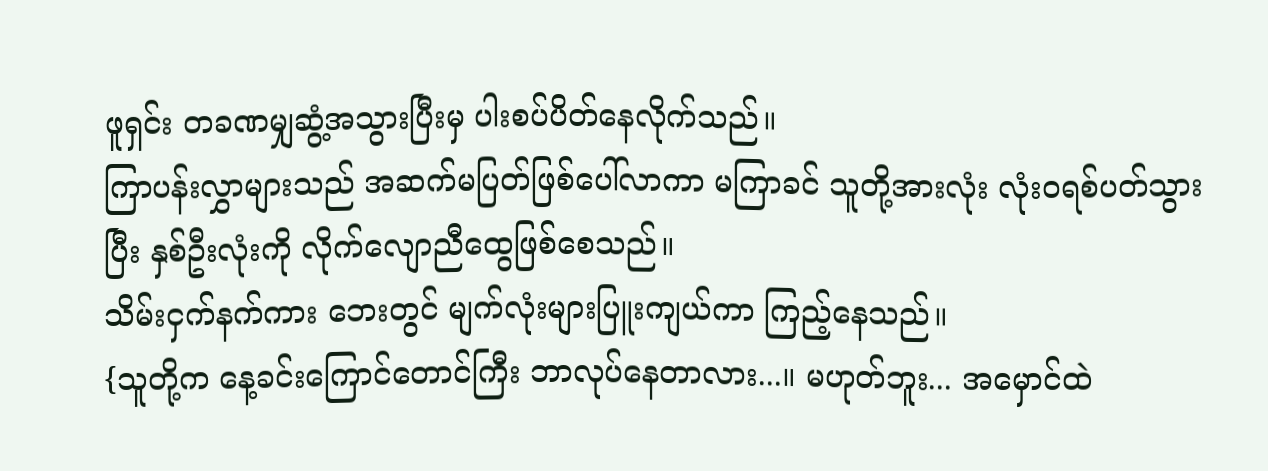ဖူရှင်း တခဏမျှဆွံ့အသွားပြီးမှ ပါးစပ်ပိတ်နေလိုက်သည်။
ကြာပန်းလွှာများသည် အဆက်မပြတ်ဖြစ်ပေါ်လာကာ မကြာခင် သူတို့အားလုံး လုံးဝရစ်ပတ်သွားပြီး နှစ်ဦးလုံးကို လိုက်လျောညီထွေဖြစ်စေသည်။
သိမ်းငှက်နက်ကား ဘေးတွင် မျက်လုံးများပြူးကျယ်ကာ ကြည့်နေသည်။
{သူတို့က နေ့ခင်းကြောင်တောင်ကြီး ဘာလုပ်နေတာလား...။ မဟုတ်ဘူး... အမှောင်ထဲ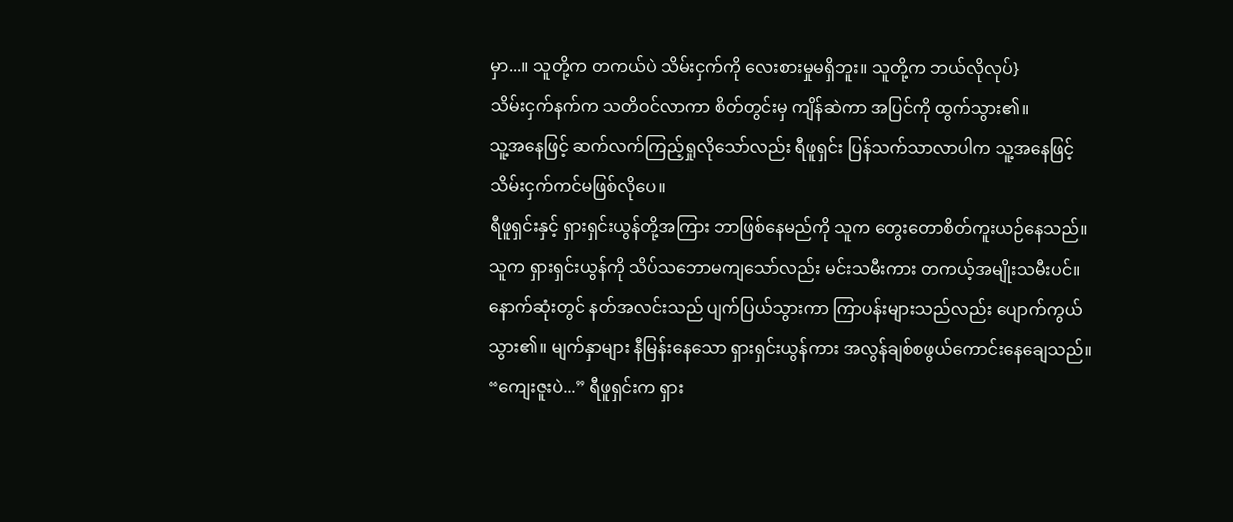မှာ...။ သူတို့က တကယ်ပဲ သိမ်းငှက်ကို လေးစားမှုမရှိဘူး။ သူတို့က ဘယ်လိုလုပ်}
သိမ်းငှက်နက်က သတိဝင်လာကာ စိတ်တွင်းမှ ကျိန်ဆဲကာ အပြင်ကို ထွက်သွား၏။
သူ့အနေဖြင့် ဆက်လက်ကြည့်ရှုလိုသော်လည်း ရီဖူရှင်း ပြန်သက်သာလာပါက သူ့အနေဖြင့် သိမ်းငှက်ကင်မဖြစ်လိုပေ။
ရီဖူရှင်းနှင့် ရှားရှင်းယွန်တို့အကြား ဘာဖြစ်နေမည်ကို သူက တွေးတောစိတ်ကူးယဉ်နေသည်။
သူက ရှားရှင်းယွန်ကို သိပ်သဘောမကျသော်လည်း မင်းသမီးကား တကယ့်အမျိုးသမီးပင်။
နောက်ဆုံးတွင် နတ်အလင်းသည် ပျက်ပြယ်သွားကာ ကြာပန်းများသည်လည်း ပျောက်ကွယ်သွား၏။ မျက်နှာများ နီမြန်းနေသော ရှားရှင်းယွန်ကား အလွန်ချစ်စဖွယ်ကောင်းနေချေသည်။
“ကျေးဇူးပဲ...” ရီဖူရှင်းက ရှား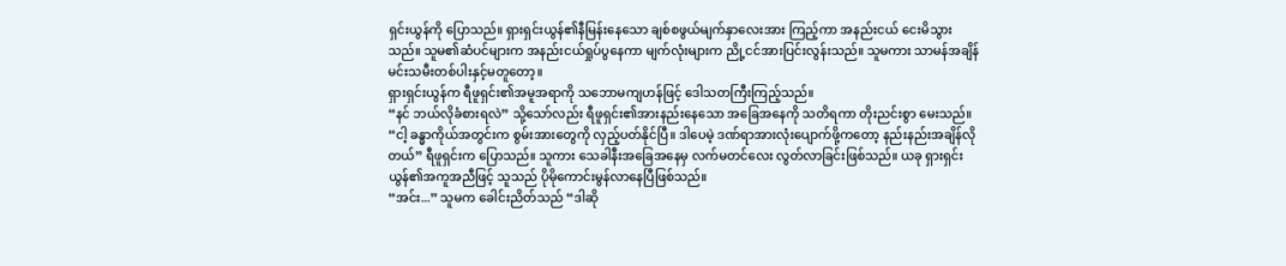ရှင်းယွန်ကို ပြောသည်။ ရှားရှင်းယွန်၏နီမြန်းနေသော ချစ်စဖွယ်မျက်နှာလေးအား ကြည့်ကာ အနည်းငယ် ငေးမိသွားသည်။ သူမ၏ဆံပင်များက အနည်းငယ်ရှုပ်ပွနေကာ မျက်လုံးများက ညို့ငင်အားပြင်းလွန်းသည်။ သူမကား သာမန်အချိန်မင်းသမီးတစ်ပါးနှင့်မတူတော့။
ရှားရှင်းယွန်က ရီဖူရှင်း၏အမူအရာကို သဘောမကျဟန်ဖြင့် ဒေါသတကြီးကြည့်သည်။
“နင် ဘယ်လိုခံစားရလဲ” သို့သော်လည်း ရီဖူရှင်း၏အားနည်းနေသော အခြေအနေကို သတိရကာ တိုးညင်းစွာ မေးသည်။
“ငါ့ ခန္ဓာကိုယ်အတွင်းက စွမ်းအားတွေကို လှည့်ပတ်နိုင်ပြီ။ ဒါပေမဲ့ ဒဏ်ရာအားလုံးပျောက်ဖို့ကတော့ နည်းနည်းအချိန်လိုတယ်” ရီဖူရှင်းက ပြောသည်။ သူကား သေခါနီးအခြေအနေမှ လက်မတင်လေး လွတ်လာခြင်းဖြစ်သည်။ ယခု ရှားရှင်းယွန်၏အကူအညီဖြင့် သူသည် ပိုမိုကောင်းမွန်လာနေပြီဖြစ်သည်။
“အင်း...” သူမက ခေါင်းညိတ်သည် “ဒါဆို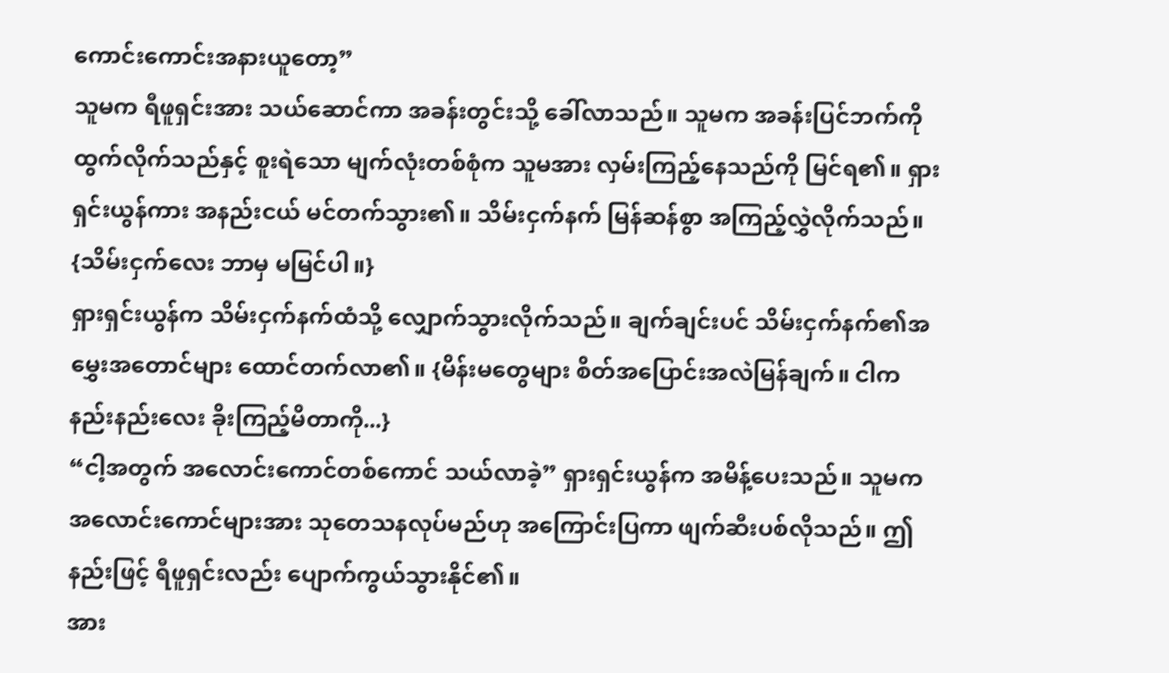ကောင်းကောင်းအနားယူတော့”
သူမက ရီဖူရှင်းအား သယ်ဆောင်ကာ အခန်းတွင်းသို့ ခေါ်လာသည်။ သူမက အခန်းပြင်ဘက်ကို ထွက်လိုက်သည်နှင့် စူးရဲသော မျက်လုံးတစ်စုံက သူမအား လှမ်းကြည့်နေသည်ကို မြင်ရ၏။ ရှားရှင်းယွန်ကား အနည်းငယ် မင်တက်သွား၏။ သိမ်းငှက်နက် မြန်ဆန်စွာ အကြည့်လွှဲလိုက်သည်။
{သိမ်းငှက်လေး ဘာမှ မမြင်ပါ။}
ရှားရှင်းယွန်က သိမ်းငှက်နက်ထံသို့ လျှောက်သွားလိုက်သည်။ ချက်ချင်းပင် သိမ်းငှက်နက်၏အမွှေးအတောင်များ ထောင်တက်လာ၏။ {မိန်းမတွေများ စိတ်အပြောင်းအလဲမြန်ချက်။ ငါက နည်းနည်းလေး ခိုးကြည့်မိတာကို...}
“ငါ့အတွက် အလောင်းကောင်တစ်ကောင် သယ်လာခဲ့” ရှားရှင်းယွန်က အမိန့်ပေးသည်။ သူမက အလောင်းကောင်များအား သုတေသနလုပ်မည်ဟု အကြောင်းပြကာ ဖျက်ဆီးပစ်လိုသည်။ ဤနည်းဖြင့် ရီဖူရှင်းလည်း ပျောက်ကွယ်သွားနိုင်၏။
အား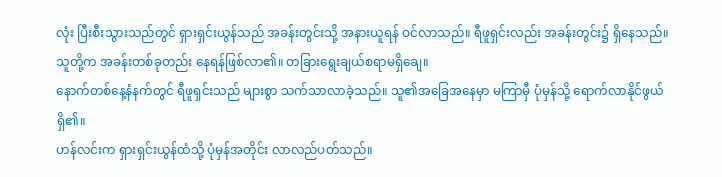လုံး ပြီးစီးသွားသည်တွင် ရှားရှင်းယွန်သည် အခန်းတွင်းသို့ အနားယူရန် ဝင်လာသည်။ ရီဖူရှင်းလည်း အခန်းတွင်း၌ ရှိနေသည်။ သူတို့က အခန်းတစ်ခုတည်း နေရန်ဖြစ်လာ၏။ တခြားရွေးချယ်စရာမရှိချေ။
နောက်တစ်နေ့နံနက်တွင် ရီဖူရှင်းသည် များစွာ သက်သာလာခဲ့သည်။ သူ၏အခြေအနေမှာ မကြာမှီ ပုံမှန်သို့ ရောက်လာနိုင်ဖွယ်ရှိ၏။
ဟန်လင်းက ရှားရှင်းယွန်ထံသို့ ပုံမှန်အတိုင်း လာလည်ပတ်သည်။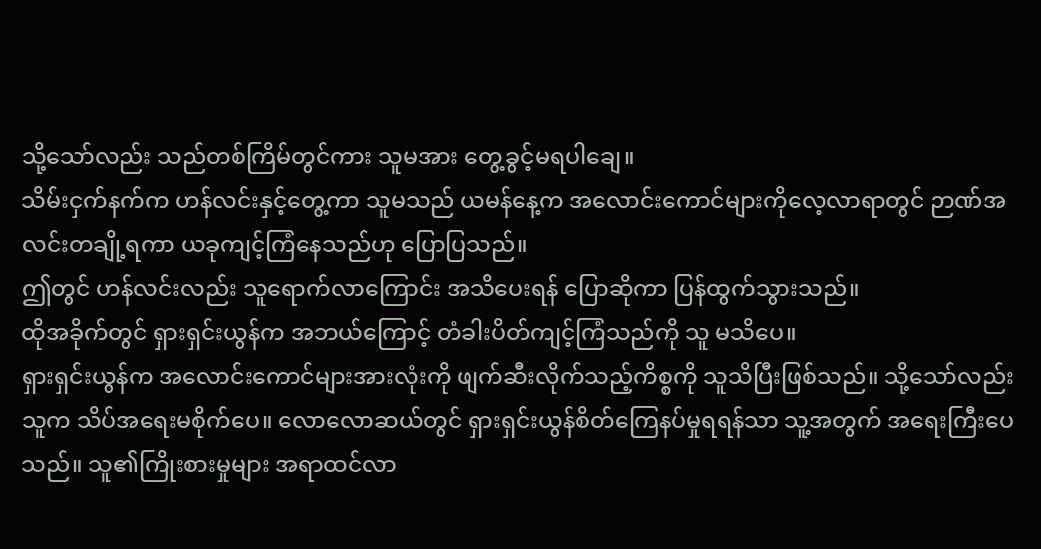သို့သော်လည်း သည်တစ်ကြိမ်တွင်ကား သူမအား တွေ့ခွင့်မရပါချေ။
သိမ်းငှက်နက်က ဟန်လင်းနှင့်တွေ့ကာ သူမသည် ယမန်နေ့က အလောင်းကောင်များကိုလေ့လာရာတွင် ဉာဏ်အလင်းတချို့ရကာ ယခုကျင့်ကြံနေသည်ဟု ပြောပြသည်။
ဤတွင် ဟန်လင်းလည်း သူရောက်လာကြောင်း အသိပေးရန် ပြောဆိုကာ ပြန်ထွက်သွားသည်။
ထိုအခိုက်တွင် ရှားရှင်းယွန်က အဘယ်ကြောင့် တံခါးပိတ်ကျင့်ကြံသည်ကို သူ မသိပေ။
ရှားရှင်းယွန်က အလောင်းကောင်များအားလုံးကို ဖျက်ဆီးလိုက်သည့်ကိစ္စကို သူသိပြီးဖြစ်သည်။ သို့သော်လည်း သူက သိပ်အရေးမစိုက်ပေ။ လောလောဆယ်တွင် ရှားရှင်းယွန်စိတ်ကြေနပ်မှုရရန်သာ သူ့အတွက် အရေးကြီးပေသည်။ သူ၏ကြိုးစားမှုများ အရာထင်လာ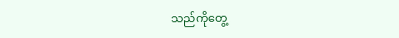သည်ကိုတွေ့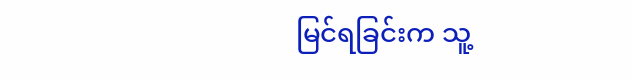မြင်ရခြင်းက သူ့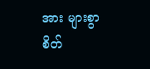အား များစွာ စိတ်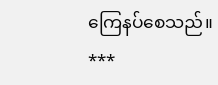ကြေနပ်စေသည်။
***